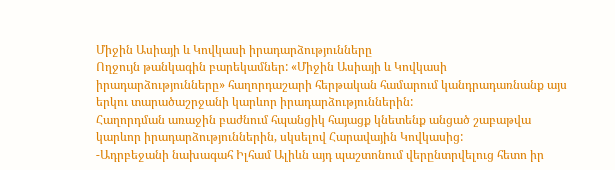Միջին Ասիայի և Կովկասի իրադարձությունները
Ողջույն թանկագին բարեկամներ: «Միջին Ասիայի և Կովկասի իրադարձությունները» հաղորդաշարի հերթական համարում կանդրադառնանք այս երկու տարածաշրջանի կարևոր իրադարձություններին:
Հաղորդման առաջին բաժնում հպանցիկ հայացք կնետենք անցած շաբաթվա կարևոր իրադարձություններին, սկսելով Հարավային Կովկասից:
-Ադրբեջանի նախագահ Իլհամ Ալիևն այդ պաշտոնում վերընտրվելուց հետո իր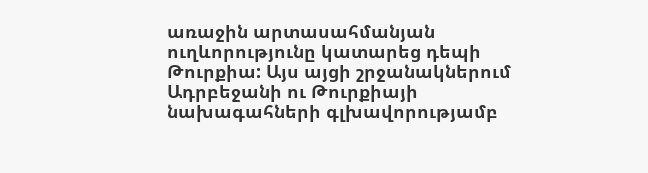առաջին արտասահմանյան ուղևորությունը կատարեց դեպի Թուրքիա: Այս այցի շրջանակներում Ադրբեջանի ու Թուրքիայի նախագահների գլխավորությամբ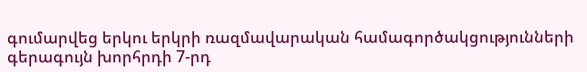գումարվեց երկու երկրի ռազմավարական համագործակցությունների գերագույն խորհրդի 7-րդ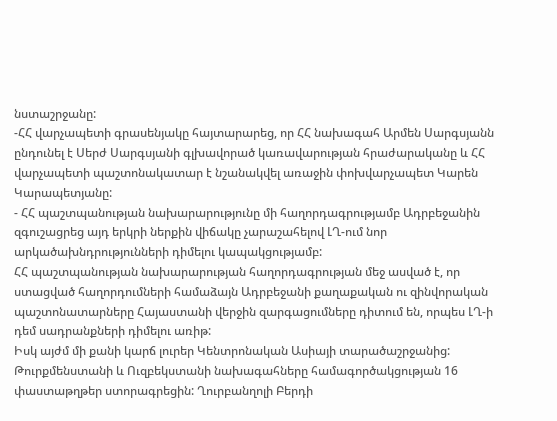նստաշրջանը:
-ՀՀ վարչապետի գրասենյակը հայտարարեց, որ ՀՀ նախագահ Արմեն Սարգսյանն ընդունել է Սերժ Սարգսյանի գլխավորած կառավարության հրաժարականը և ՀՀ վարչապետի պաշտոնակատար է նշանակվել առաջին փոխվարչապետ Կարեն Կարապետյանը:
- ՀՀ պաշտպանության նախարարությունը մի հաղորդագրությամբ Ադրբեջանին զգուշացրեց այդ երկրի ներքին վիճակը չարաշահելով ԼՂ-ում նոր արկածախնդրությունների դիմելու կապակցությամբ:
ՀՀ պաշտպանության նախարարության հաղորդագրության մեջ ասված է, որ ստացված հաղորդումների համաձայն Ադրբեջանի քաղաքական ու զինվորական պաշտոնատարները Հայաստանի վերջին զարգացումները դիտում են, որպես ԼՂ-ի դեմ սադրանքների դիմելու առիթ:
Իսկ այժմ մի քանի կարճ լուրեր Կենտրոնական Ասիայի տարածաշրջանից:
Թուրքմենստանի և Ուզբեկստանի նախագահները համագործակցության 16 փաստաթղթեր ստորագրեցին: Ղուրբանղոլի Բերդի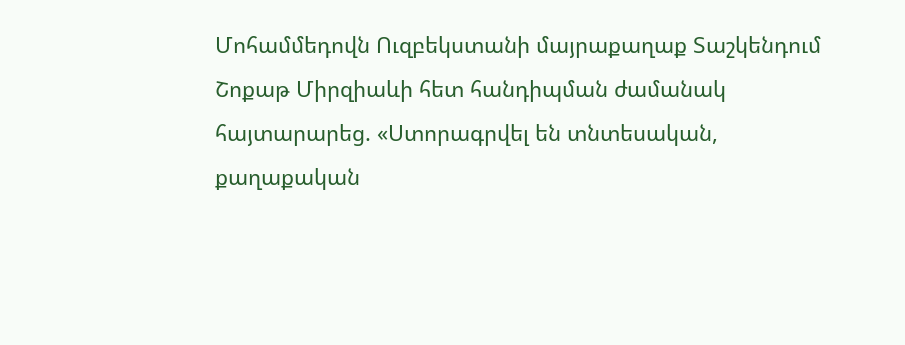Մոհամմեդովն Ուզբեկստանի մայրաքաղաք Տաշկենդում Շոքաթ Միրզիաևի հետ հանդիպման ժամանակ հայտարարեց. «Ստորագրվել են տնտեսական, քաղաքական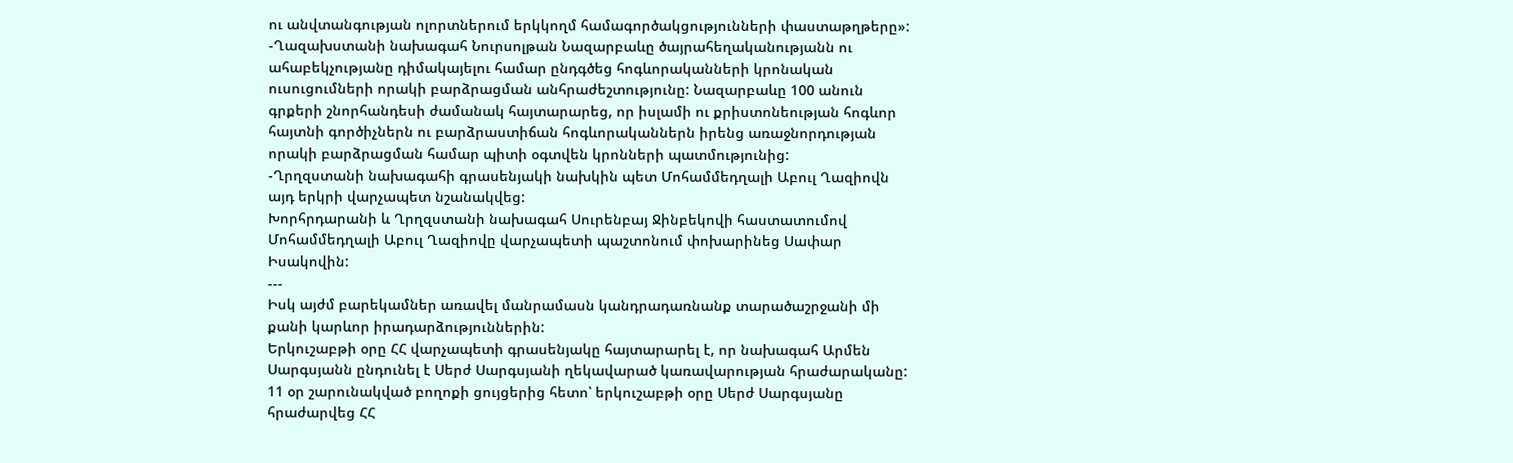ու անվտանգության ոլորտներում երկկողմ համագործակցությունների փաստաթղթերը»:
-Ղազախստանի նախագահ Նուրսոլթան Նազարբաևը ծայրահեղականությանն ու ահաբեկչությանը դիմակայելու համար ընդգծեց հոգևորականների կրոնական ուսուցումների որակի բարձրացման անհրաժեշտությունը: Նազարբաևը 100 անուն գրքերի շնորհանդեսի ժամանակ հայտարարեց, որ իսլամի ու քրիստոնեության հոգևոր հայտնի գործիչներն ու բարձրաստիճան հոգևորականներն իրենց առաջնորդության որակի բարձրացման համար պիտի օգտվեն կրոնների պատմությունից:
-Ղրղզստանի նախագահի գրասենյակի նախկին պետ Մոհամմեդղալի Աբուլ Ղազիովն այդ երկրի վարչապետ նշանակվեց:
Խորհրդարանի և Ղրղզստանի նախագահ Սուրենբայ Ջինբեկովի հաստատումով Մոհամմեդղալի Աբուլ Ղազիովը վարչապետի պաշտոնում փոխարինեց Սափար Իսակովին:
---
Իսկ այժմ բարեկամներ առավել մանրամասն կանդրադառնանք տարածաշրջանի մի քանի կարևոր իրադարձություններին:
Երկուշաբթի օրը ՀՀ վարչապետի գրասենյակը հայտարարել է, որ նախագահ Արմեն Սարգսյանն ընդունել է Սերժ Սարգսյանի ղեկավարած կառավարության հրաժարականը:
11 օր շարունակված բողոքի ցույցերից հետո՝ երկուշաբթի օրը Սերժ Սարգսյանը հրաժարվեց ՀՀ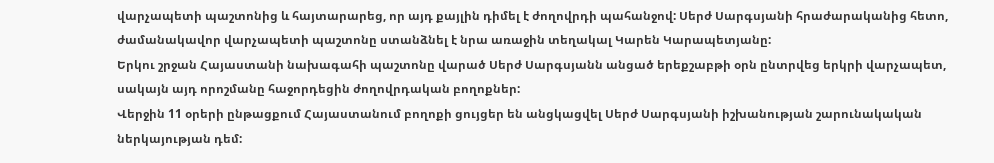վարչապետի պաշտոնից և հայտարարեց, որ այդ քայլին դիմել է ժողովրդի պահանջով: Սերժ Սարգսյանի հրաժարականից հետո, ժամանակավոր վարչապետի պաշտոնը ստանձնել է նրա առաջին տեղակալ Կարեն Կարապետյանը:
Երկու շրջան Հայաստանի նախագահի պաշտոնը վարած Սերժ Սարգսյանն անցած երեքշաբթի օրն ընտրվեց երկրի վարչապետ, սակայն այդ որոշմանը հաջորդեցին ժողովրդական բողոքներ:
Վերջին 11 օրերի ընթացքում Հայաստանում բողոքի ցույցեր են անցկացվել Սերժ Սարգսյանի իշխանության շարունակական ներկայության դեմ: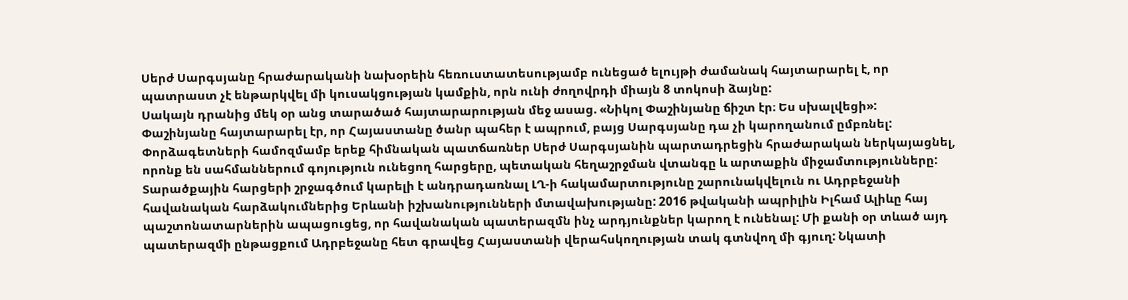Սերժ Սարգսյանը հրաժարականի նախօրեին հեռուստատեսությամբ ունեցած ելույթի ժամանակ հայտարարել է, որ պատրաստ չէ ենթարկվել մի կուսակցության կամքին, որն ունի ժողովրդի միայն 8 տոկոսի ձայնը:
Սակայն դրանից մեկ օր անց տարածած հայտարարության մեջ ասաց. «Նիկոլ Փաշինյանը ճիշտ էր։ Ես սխալվեցի»:
Փաշինյանը հայտարարել էր, որ Հայաստանը ծանր պահեր է ապրում, բայց Սարգսյանը դա չի կարողանում ըմբռնել:
Փորձագետների համոզմամբ երեք հիմնական պատճառներ Սերժ Սարգսյանին պարտադրեցին հրաժարական ներկայացնել, որոնք են սահմաններում գոյություն ունեցող հարցերը, պետական հեղաշրջման վտանգը և արտաքին միջամտությունները:
Տարածքային հարցերի շրջագծում կարելի է անդրադառնալ ԼՂ-ի հակամարտությունը շարունակվելուն ու Ադրբեջանի հավանական հարձակումներից Երևանի իշխանությունների մտավախությանը: 2016 թվականի ապրիլին Իլհամ Ալիևը հայ պաշտոնատարներին ապացուցեց, որ հավանական պատերազմն ինչ արդյունքներ կարող է ունենալ: Մի քանի օր տևած այդ պատերազմի ընթացքում Ադրբեջանը հետ գրավեց Հայաստանի վերահսկողության տակ գտնվող մի գյուղ: Նկատի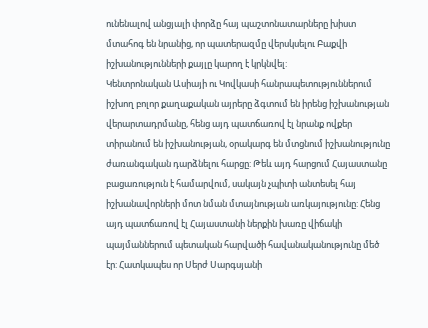ունենալով անցյալի փորձը հայ պաշտոնատարները խիստ մտահոգ են նրանից, որ պատերազմը վերսկսելու Բաքվի իշխանությունների քայլը կարող է կրկնվել:
Կենտրոնական Ասիայի ու Կովկասի հանրապետություններում իշխող բոլոր քաղաքական այրերը ձգտում են իրենց իշխանության վերարտադրմանը, հենց այդ պատճառով էլ նրանք ովքեր տիրանում են իշխանության, օրակարգ են մտցնում իշխանությունը ժառանգական դարձնելու հարցը: Թեև այդ հարցում Հայաստանը բացառություն է համարվում, սակայն չպիտի անտեսել հայ իշխանավորների մոտ նման մտայնության առկայությունը: Հենց այդ պատճառով էլ Հայաստանի ներքին խառը վիճակի պայմաններում պետական հարվածի հավանականությունը մեծ էր: Հատկապես որ Սերժ Սարգսյանի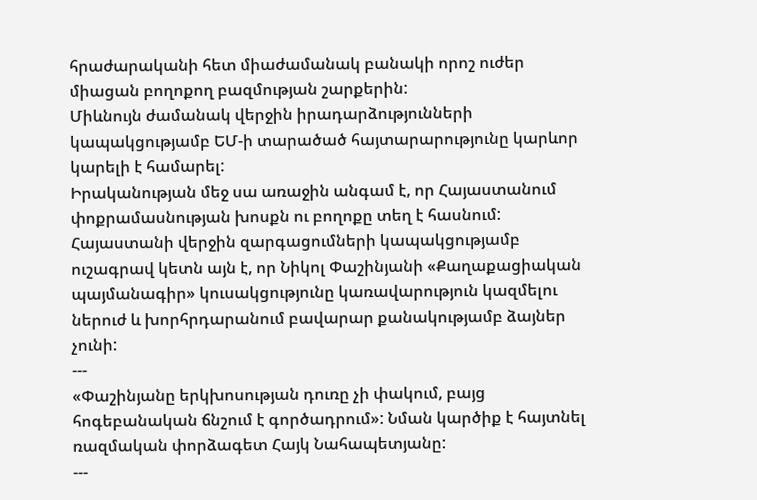հրաժարականի հետ միաժամանակ բանակի որոշ ուժեր միացան բողոքող բազմության շարքերին:
Միևնույն ժամանակ վերջին իրադարձությունների կապակցությամբ ԵՄ-ի տարածած հայտարարությունը կարևոր կարելի է համարել:
Իրականության մեջ սա առաջին անգամ է, որ Հայաստանում փոքրամասնության խոսքն ու բողոքը տեղ է հասնում:
Հայաստանի վերջին զարգացումների կապակցությամբ ուշագրավ կետն այն է, որ Նիկոլ Փաշինյանի «Քաղաքացիական պայմանագիր» կուսակցությունը կառավարություն կազմելու ներուժ և խորհրդարանում բավարար քանակությամբ ձայներ չունի:
---
«Փաշինյանը երկխոսության դուռը չի փակում, բայց հոգեբանական ճնշում է գործադրում»: Նման կարծիք է հայտնել ռազմական փորձագետ Հայկ Նահապետյանը:
---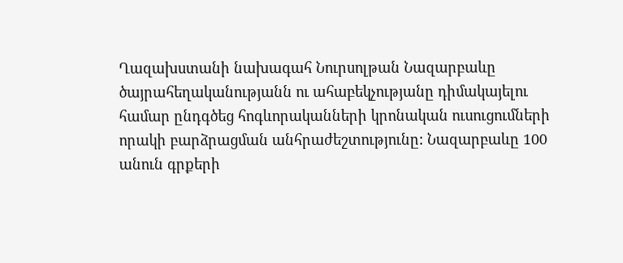Ղազախստանի նախագահ Նուրսոլթան Նազարբաևը ծայրահեղականությանն ու ահաբեկչությանը դիմակայելու համար ընդգծեց հոգևորականների կրոնական ուսուցումների որակի բարձրացման անհրաժեշտությունը: Նազարբաևը 100 անուն գրքերի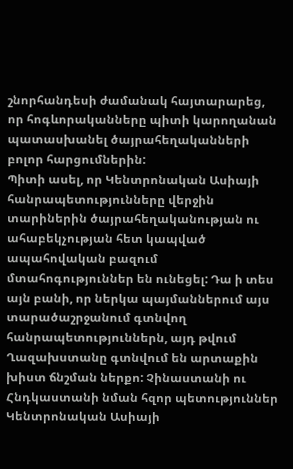շնորհանդեսի ժամանակ հայտարարեց, որ հոգևորականները պիտի կարողանան պատասխանել ծայրահեղականների բոլոր հարցումներին:
Պիտի ասել, որ Կենտրոնական Ասիայի հանրապետությունները վերջին տարիներին ծայրահեղականության ու ահաբեկչության հետ կապված ապահովական բազում մտահոգություններ են ունեցել: Դա ի տես այն բանի, որ ներկա պայմաններում այս տարածաշրջանում գտնվող հանրապետություններն, այդ թվում Ղազախստանը գտնվում են արտաքին խիստ ճնշման ներքո: Չինաստանի ու Հնդկաստանի նման հզոր պետություններ Կենտրոնական Ասիայի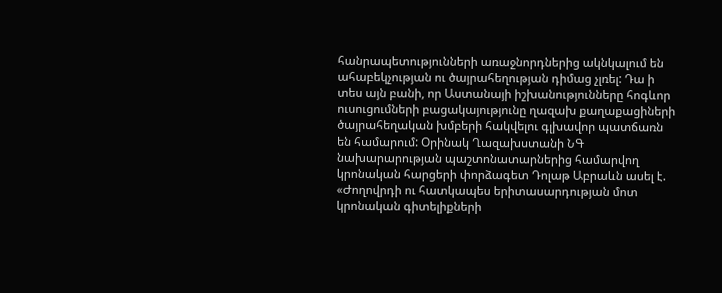հանրապետությունների առաջնորդներից ակնկալում են ահաբեկչության ու ծայրահեղության դիմաց չլռել: Դա ի տես այն բանի, որ Աստանայի իշխանությունները հոգևոր ուսուցումների բացակայությունը ղազախ քաղաքացիների ծայրահեղական խմբերի հակվելու գլխավոր պատճառն են համարում: Օրինակ Ղազախստանի ՆԳ նախարարության պաշտոնատարներից համարվող կրոնական հարցերի փորձագետ Դոլաթ Աբրաևն ասել է. «Ժողովրդի ու հատկապես երիտասարդության մոտ կրոնական գիտելիքների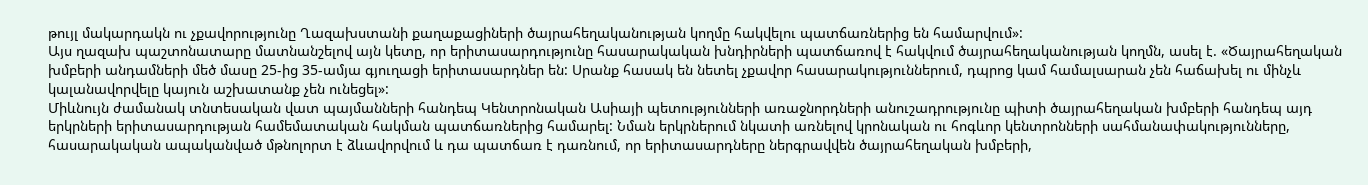թույլ մակարդակն ու չքավորությունը Ղազախստանի քաղաքացիների ծայրահեղականության կողմը հակվելու պատճառներից են համարվում»:
Այս ղազախ պաշտոնատարը մատնանշելով այն կետը, որ երիտասարդությունը հասարակական խնդիրների պատճառով է հակվում ծայրահեղականության կողմն, ասել է. «Ծայրահեղական խմբերի անդամների մեծ մասը 25-ից 35-ամյա գյուղացի երիտասարդներ են: Սրանք հասակ են նետել չքավոր հասարակություններում, դպրոց կամ համալսարան չեն հաճախել ու մինչև կալանավորվելը կայուն աշխատանք չեն ունեցել»:
Միևնույն ժամանակ տնտեսական վատ պայմանների հանդեպ Կենտրոնական Ասիայի պետությունների առաջնորդների անուշադրությունը պիտի ծայրահեղական խմբերի հանդեպ այդ երկրների երիտասարդության համեմատական հակման պատճառներից համարել: Նման երկրներում նկատի առնելով կրոնական ու հոգևոր կենտրոնների սահմանափակությունները, հասարակական ապականված մթնոլորտ է ձևավորվում և դա պատճառ է դառնում, որ երիտասարդները ներգրավվեն ծայրահեղական խմբերի,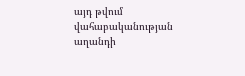այդ թվում վահաբականության աղանդի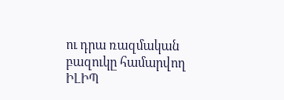ու դրա ռազմական բազուկը համարվող ԻԼԻՊ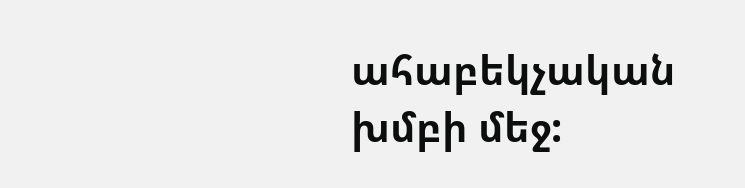ահաբեկչական խմբի մեջ: